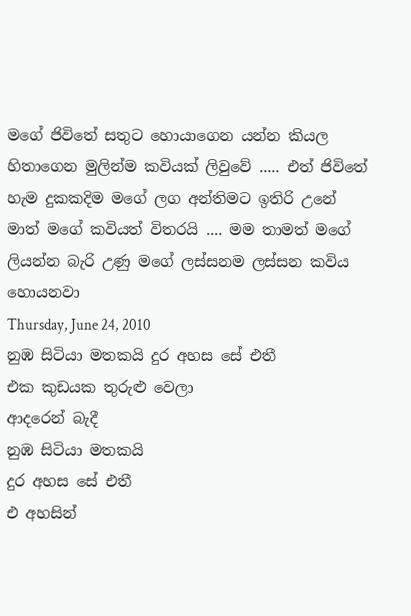මගේ ජිවිතේ සතුට හොයාගෙන යන්න කියල හිතාගෙන මුලින්ම කවියක් ලිවුවේ ..... එත් ජිවිතේ හැම දුකකදිම මගේ ලග අන්තිමට ඉතිරි උනේ මාත් මගේ කවියත් විතරයි .... මම තාමත් මගේ ලියන්න බැරි උණු මගේ ලස්සනම ලස්සන කවිය හොයනවා
Thursday, June 24, 2010
නුඹ සිටියා මතකයි දුර අහස සේ එතී
එක කුඩයක තුරුළු වෙලා
ආදරෙන් බැදී
නුඹ සිටියා මතකයි
දුර අහස සේ එතී
එ අහසින්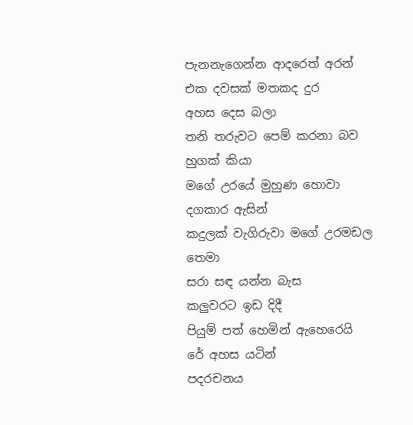පැනනැගෙන්න ආදරෙත් අරන්
එක දවසක් මතකද දුර
අහස දෙස බලා
තනි තරුවට පෙම් කරනා බව හුගක් කියා
මගේ උරයේ මුහුණ හොවා දගකාර ඇසින්
කදුලක් වැගිරුවා මගේ උරමඩල තෙමා
සරා සඳ යන්න බැස
කලුවරට ඉඩ දිදී
පියුම් පත් හෙමින් ඇහෙරෙයි
රේ අහස යටින්
පදරචනය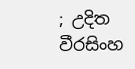; උදිත වීරසිංහ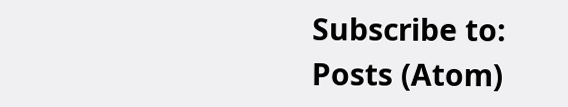Subscribe to:
Posts (Atom)